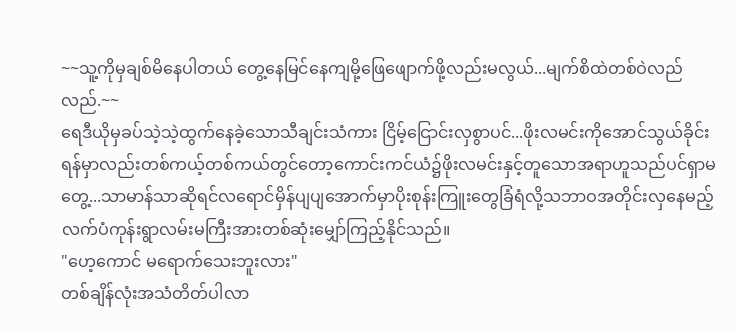~~သူ့ကိုမှချစ်မိနေပါတယ် တွေ့နေမြင်နေကျမို့ဖြေဖျောက်ဖို့လည်းမလွယ်...မျက်စိထဲတစ်ဝဲလည်လည်.~~
ရေဒီယိုမှခပ်သဲ့သဲ့ထွက်နေခဲ့သောသီချင်းသံကား ငြိမ့်ငြောင်းလှစွာပင်...ဖိုးလမင်းကိုအောင်သွယ်ခိုင်းရန်မှာလည်းတစ်ကယ့်တစ်ကယ်တွင်တော့ကောင်းကင်ယံ၌ဖိုးလမင်းနှင့်တူသောအရာဟူသည်ပင်ရှာမတွေ့...သာမာန်သာဆိုရင်လရောင်မှိန်ပျပျအောက်မှာပိုးစုန်းကြူးတွေခြံရံလို့သဘာဝအတိုင်းလှနေမည့်လက်ပံကုန်းရွာလမ်းမကြီးအားတစ်ဆုံးမျှော်ကြည့်နိုင်သည်။
"ဟေ့ကောင် မရောက်သေးဘူးလား"
တစ်ချိန်လုံးအသံတိတ်ပါလာ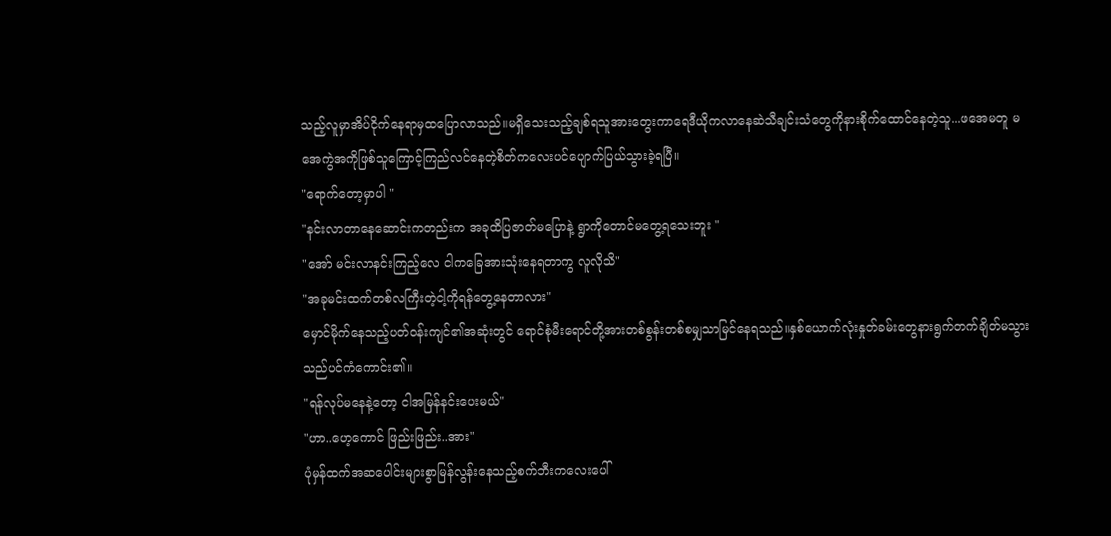သည့်လူမှာအိပ်ငိုက်နေရာမှထပြောလာသည်။မရှိသေးသည့်ချစ်ရသူအားတွေးကာရေဒီယိုကလာနေဆဲသီချင်းသံတွေကိုနားစိုက်ထောင်နေတဲ့သူ...ဖအေမတူ မအေကွဲအကိုဖြစ်သူကြောင့်ကြည်လင်နေတဲ့စိတ်ကလေးပင်ပျောက်ပြယ်သွားခဲ့ရပြီ။
"ရောက်တော့မှာပါ "
"နင်းလာတာနေဆောင်းကတည်းက အခုထိပြဇာတ်မပြောနဲ့ ရွာကိုတောင်မတွေ့ရသေးဘူး "
"အော် မင်းလာနင်းကြည့်လေ ငါကခြေအားသုံးနေရတာကွ လူလိုသိ"
"အခုမင်းထက်တစ်လကြီးတဲ့ငါ့ကိုရန်တွေ့နေတာလား"
မှောင်မိုက်နေသည့်ပတ်ဝန်းကျင်၏အဆုံးတွင် ရောင်စုံမီးရောင်တို့အားတစ်စွန်းတစ်စမျှသာမြင်နေရသည်။နှစ်ယောက်လုံးနှုတ်ခမ်းတွေနားရွက်တက်ချိတ်မသွားသည်ပင်ကံကောင်း၏။
"ရန်လုပ်မနေနဲ့တော့ ငါအမြန်နင်းပေးမယ်"
"ဟာ..ဟေ့ကောင် ဖြည်းဖြည်း..အား"
ပုံမှန်ထက်အဆပေါင်းများစွာမြန်လွန်းနေသည့်စက်ဘီးကလေးပေါ်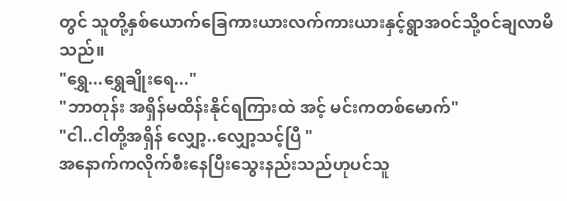တွင် သူတို့နှစ်ယောက်ခြေကားယားလက်ကားယားနှင့်ရွာအဝင်သို့ဝင်ချလာမိသည်။
"ရွှေ...ရွှေချိုးရေ..."
"ဘာတုန်း အရှိန်မထိန်းနိုင်ရကြားထဲ အင့် မင်းကတစ်မောက်"
"ငါ..ငါတို့အရှိန် လျှော့..လျှော့သင့်ပြီ "
အနောက်ကလိုက်စီးနေပြီးသွေးနည်းသည်ဟုပင်သူ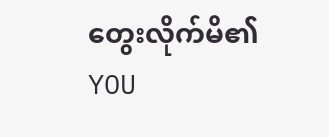တွေးလိုက်မိ၏
YOU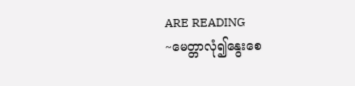ARE READING
~မေတ္တာလုံ၍နွေးစေ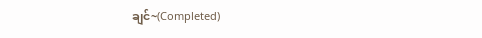ချင်~(Completed)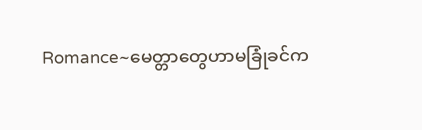Romance~မေတ္တာတွေဟာမခြုံခင်က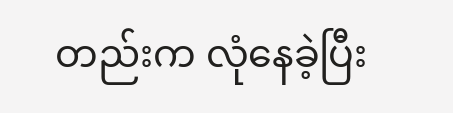တည်းက လုံနေခဲ့ပြီး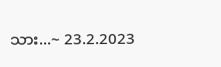သား...~ 23.2.2023